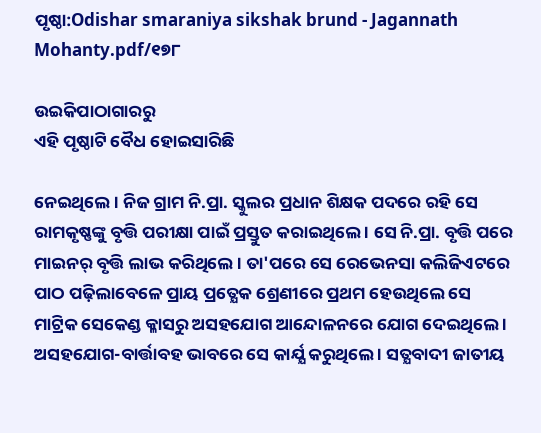ପୃଷ୍ଠା:Odishar smaraniya sikshak brund - Jagannath Mohanty.pdf/୧୭୮

ଉଇକିପାଠାଗାର‌ରୁ
ଏହି ପୃଷ୍ଠାଟି ବୈଧ ହୋଇସାରିଛି

ନେଇଥିଲେ । ନିଜ ଗ୍ରାମ ନି.ପ୍ରା. ସ୍କୁଲର ପ୍ରଧାନ ଶିକ୍ଷକ ପଦରେ ରହି ସେ ରାମକୃଷ୍ଣଙ୍କୁ ବୃତ୍ତି ପରୀକ୍ଷା ପାଇଁ ପ୍ରସ୍ତୁତ କରାଇଥିଲେ । ସେ ନି.ପ୍ରା. ବୃତ୍ତି ପରେ ମାଇନର୍ ବୃତ୍ତି ଲାଭ କରିଥିଲେ । ତା'ପରେ ସେ ରେଭେନସା କଲିଜିଏଟରେ ପାଠ ପଢ଼ିଲାବେଳେ ପ୍ରାୟ ପ୍ରତ୍ଯେକ ଶ୍ରେଣୀରେ ପ୍ରଥମ ହେଉଥିଲେ ସେ ମାଟ୍ରିକ ସେକେଣ୍ଡ କ୍ଳାସରୁ ଅସହଯୋଗ ଆନ୍ଦୋଳନରେ ଯୋଗ ଦେଇଥିଲେ । ଅସହଯୋଗ-ବାର୍ତ୍ତାବହ ଭାବରେ ସେ କାର୍ଯ୍ଯ କରୁଥିଲେ । ସତ୍ଯବାଦୀ ଜାତୀୟ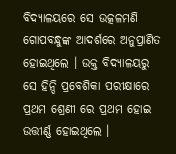ବିଦ୍ଯାଳୟରେ ସେ ଉତ୍କଳମଣି ଗୋପବନ୍ଧୁଙ୍କ ଆଦର୍ଶରେ ଅନୁପ୍ରାଣିତ ହୋଇଥିଲେ । ଉକ୍ତ ବିଦ୍ଯାଳୟରୁ ସେ ହିନ୍ଦି ପ୍ରବେଶିକା ପରୀକ୍ଷାରେ ପ୍ରଥମ ଶ୍ରେଣୀ ରେ ପ୍ରଥମ ହୋଇ ଉତ୍ତୀର୍ଣ୍ଣ ହୋଇଥିଲେ ।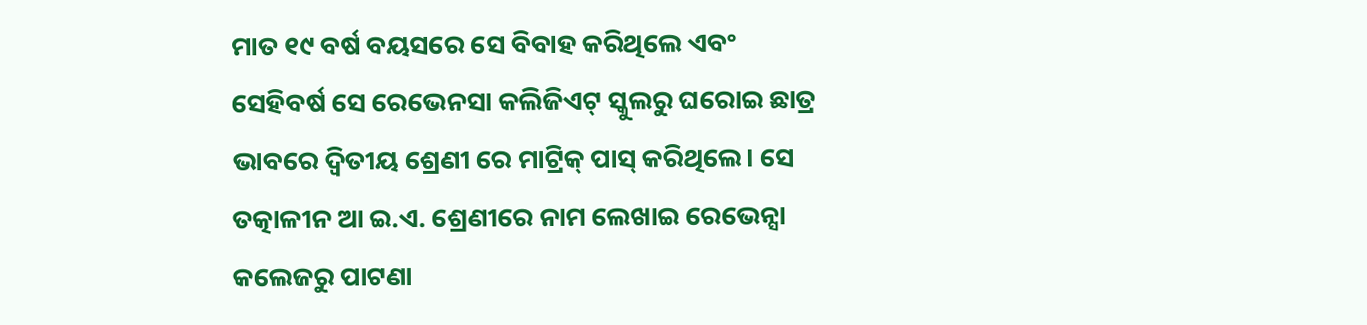ମାତ ୧୯ ବର୍ଷ ବୟସରେ ସେ ବିବାହ କରିଥିଲେ ଏବଂ ସେହିବର୍ଷ ସେ ରେଭେନସା କଲିଜିଏଟ୍ ସ୍କୁଲରୁ ଘରୋଇ ଛାତ୍ର ଭାବରେ ଦ୍ୱିତୀୟ ଶ୍ରେଣୀ ରେ ମାଟ୍ରିକ୍ ପାସ୍ କରିଥିଲେ। ସେ ତତ୍କାଳୀନ ଆ ଇ.ଏ. ଶ୍ରେଣୀରେ ନାମ ଲେଖାଇ ରେଭେନ୍ସା କଲେଜରୁ ପାଟଣା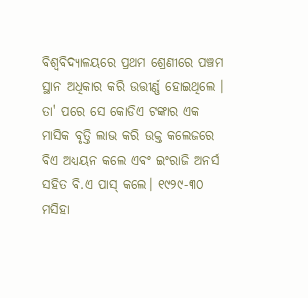ବିଶ୍ୱବିଦ୍ଯାଳୟରେ ପ୍ରଥମ ଶ୍ରେଣୀରେ ପଞ୍ଚମ ସ୍ଥାନ ଅଧିକାର କରି ଉତ୍ତୀର୍ଣ୍ଣ ହୋଇଥିଲେ । ତା' ପରେ ସେ କୋଡିଏ ଟଙ୍କାର ଏକ ମାସିକ ବୃତ୍ତି ଲାଭ କରି ଉକ୍ତ କଲେଜରେ ବିଏ ଅଧ୍ଯୟନ କଲେ ଏବଂ ଇଂରାଜି ଅନର୍ସ ସହିତ ବି.ଏ ପାସ୍ କଲେ। ୧୯୨୯-୩୦ ମସିହା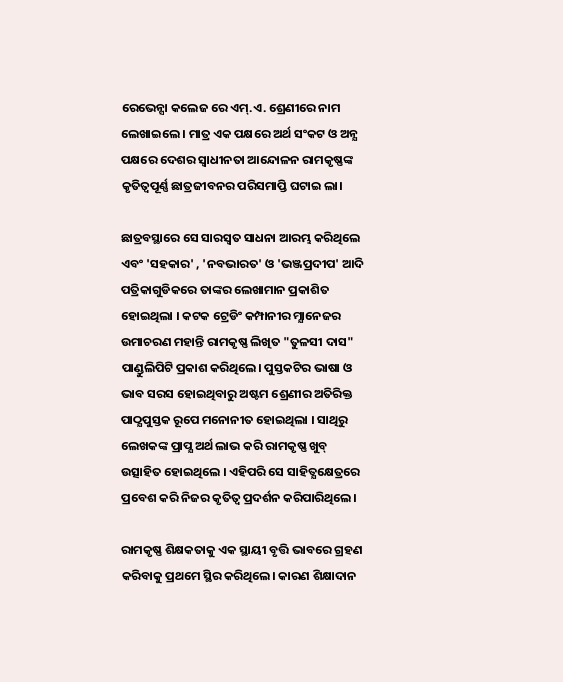ରେଭେନ୍ସା କଲେଜ ରେ ଏମ୍.ଏ. ଶ୍ରେଣୀରେ ନାମ ଲେଖାଇଲେ । ମାତ୍ର ଏକ ପକ୍ଷରେ ଅର୍ଥ ସଂକଟ ଓ ଅନ୍ଯ ପକ୍ଷରେ ଦେଶର ସ୍ୱାଧୀନତା ଆନ୍ଦୋଳନ ରାମକୃଷ୍ଣଙ୍କ କୃତିତ୍ୱପୂର୍ଣ୍ଣ ଛାତ୍ରଜୀବନର ପରିସମାପ୍ତି ଘଟାଇ ଲା।

ଛାତ୍ରବସ୍ଥାରେ ସେ ସାରସ୍ୱତ ସାଧନା ଆରମ୍ଭ କରିଥିଲେ ଏବଂ 'ସହକାର' , 'ନବଭାରତ' ଓ 'ଭଞ୍ଜପ୍ରଦୀପ' ଆଦି ପତ୍ରିକାଗୁଡିକରେ ତାଙ୍କର ଲେଖାମାନ ପ୍ରକାଶିତ ହୋଇଥିଲା । କଟକ ଟ୍ରେଡିଂ କମ୍ପାନୀର ମ୍ଯାନେଜର ଉମାଚରଣ ମହାନ୍ତି ରାମକୃଷ୍ଣ ଲିଖିତ "ତୁଳସୀ ଦାସ" ପାଣ୍ଡୁଲିପିଟି ପ୍ରକାଶ କରିଥିଲେ। ପୁସ୍ତକଟିର ଭାଷା ଓ ଭାବ ସରସ ହୋଇଥିବାରୁ ଅଷ୍ଟମ ଶ୍ରେଣୀର ଅତିରିକ୍ତ ପାଠ୍ଯପୁସ୍ତକ ରୂପେ ମନୋନୀତ ହୋଇଥିଲା । ସାଥିରୁ ଲେଖକଙ୍କ ପ୍ରାପ୍ଯ ଅର୍ଥ ଲାଭ କରି ରାମକୃଷ୍ଣ ଖୁବ୍ ଉତ୍ସାହିତ ହୋଇଥିଲେ । ଏହିପରି ସେ ସାହିତ୍ଯକ୍ଷେତ୍ରରେ ପ୍ରବେଶ କରି ନିଜର କୃତିତ୍ୱ ପ୍ରଦର୍ଶନ କରିପାରିଥିଲେ।

ରାମକୃଷ୍ଣ ଶିକ୍ଷକତାକୁ ଏକ ସ୍ଥାୟୀ ବୃତ୍ତି ଭାବରେ ଗ୍ରହଣ କରିବାକୁ ପ୍ରଥମେ ସ୍ଥିର କରିଥିଲେ। କାରଣ ଶିକ୍ଷାଦାନ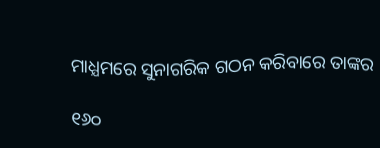ମାଧ୍ଯମରେ ସୁନାଗରିକ ଗଠନ କରିବାରେ ତାଙ୍କର

୧୬୦